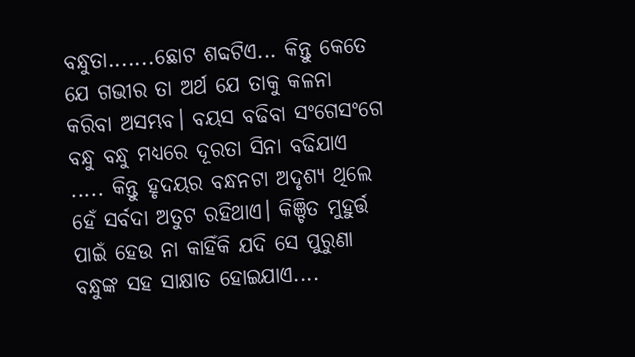ବନ୍ଧୁତା.......ଛୋଟ ଶବ୍ଦଟିଏ... କିନ୍ତୁ କେତେ ଯେ ଗଭୀର ତା ଅର୍ଥ ଯେ ତାକୁ କଳନା କରିବା ଅସମ୍ଭବ। ବୟସ ବଢିବା ସଂଗେସଂଗେ ବନ୍ଧୁ ବନ୍ଧୁ ମଧ୍ୟରେ ଦୂରତା ସିନା ବଢିଯାଏ ..... କିନ୍ତୁ ହୃଦୟର ବନ୍ଧନଟା ଅଦୃଶ୍ୟ ଥିଲେ ହେଁ ସର୍ବଦା ଅତୁଟ ରହିଥାଏ। କିଞ୍ଚିତ ମୁହୁର୍ତ୍ତ ପାଇଁ ହେଉ ନା କାହିଁକି ଯଦି ସେ ପୁରୁଣା ବନ୍ଧୁଙ୍କ ସହ ସାକ୍ଷାତ ହୋଇଯାଏ....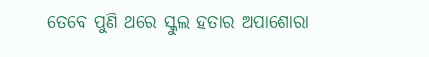ତେବେ ପୁଣି ଥରେ ସ୍କୁଲ ହତାର ଅପାଶୋରା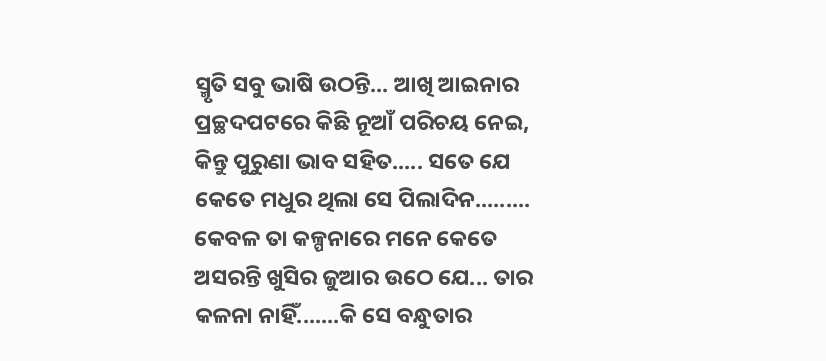ସ୍ମୃତି ସବୁ ଭାଷି ଉଠନ୍ତି... ଆଖି ଆଇନାର ପ୍ରଚ୍ଛଦପଟରେ କିଛି ନୂଆଁ ପରିଚୟ ନେଇ, କିନ୍ତୁ ପୁରୁଣା ଭାବ ସହିତ..... ସତେ ଯେ କେତେ ମଧୁର ଥିଲା ସେ ପିଲାଦିନ......... କେବଳ ତା କଳ୍ପନାରେ ମନେ କେତେ ଅସରନ୍ତି ଖୁସିର ଜୁଆର ଉଠେ ଯେ... ତାର କଳନା ନାହିଁ.......କି ସେ ବନ୍ଧୁତାର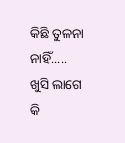କିଛି ତୁଳନା ନାହିଁ..... ଖୁସି ଲାଗେ କି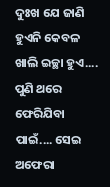ଦୁଃଖ ଯେ ଜାଣି ହୁଏନି କେବଳ ଖାଲି ଇଚ୍ଛା ହୁଏ.... ପୁଣି ଥରେ ଫେରିଯିବା ପାଇଁ.... ସେଇ ଅଫେରା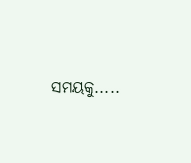ସମୟକୁ.....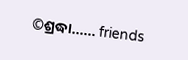©ଶ୍ରଦ୍ଧା...... friends